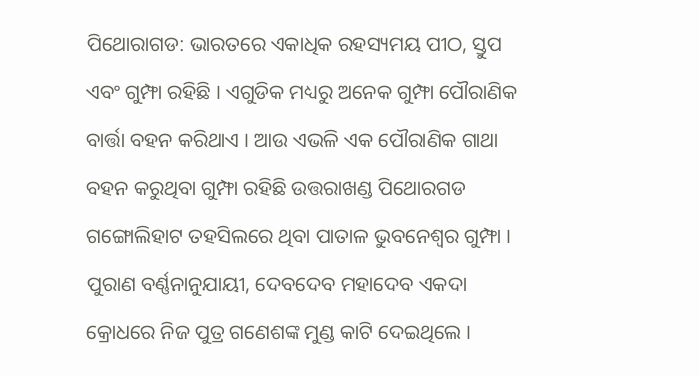ପିଥୋରାଗଡ: ଭାରତରେ ଏକାଧିକ ରହସ୍ୟମୟ ପୀଠ, ସ୍ତୁପ ଏବଂ ଗୁମ୍ଫା ରହିଛି । ଏଗୁଡିକ ମଧ୍ୟରୁ ଅନେକ ଗୁମ୍ଫା ପୌରାଣିକ ବାର୍ତ୍ତା ବହନ କରିଥାଏ । ଆଉ ଏଭଳି ଏକ ପୌରାଣିକ ଗାଥା ବହନ କରୁଥିବା ଗୁମ୍ଫା ରହିଛି ଉତ୍ତରାଖଣ୍ଡ ପିଥୋରଗଡ ଗଙ୍ଗୋଲିହାଟ ତହସିଲରେ ଥିବା ପାତାଳ ଭୁବନେଶ୍ବର ଗୁମ୍ଫା । ପୁରାଣ ବର୍ଣ୍ଣନାନୁଯାୟୀ, ଦେବଦେବ ମହାଦେବ ଏକଦା କ୍ରୋଧରେ ନିଜ ପୁତ୍ର ଗଣେଶଙ୍କ ମୁଣ୍ଡ କାଟି ଦେଇଥିଲେ ।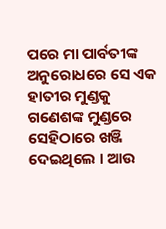ପରେ ମା ପାର୍ବତୀଙ୍କ ଅନୁରୋଧରେ ସେ ଏକ ହାତୀର ମୁଣ୍ଡକୁ ଗଣେଶଙ୍କ ମୁଣ୍ଡରେ ସେହିଠାରେ ଖଞ୍ଜି ଦେଇଥିଲେ । ଆଉ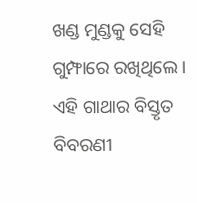ଖଣ୍ଡ ମୁଣ୍ଡକୁ ସେହି ଗୁମ୍ଫାରେ ରଖିଥିଲେ । ଏହି ଗାଥାର ବିସ୍ତୃତ ବିବରଣୀ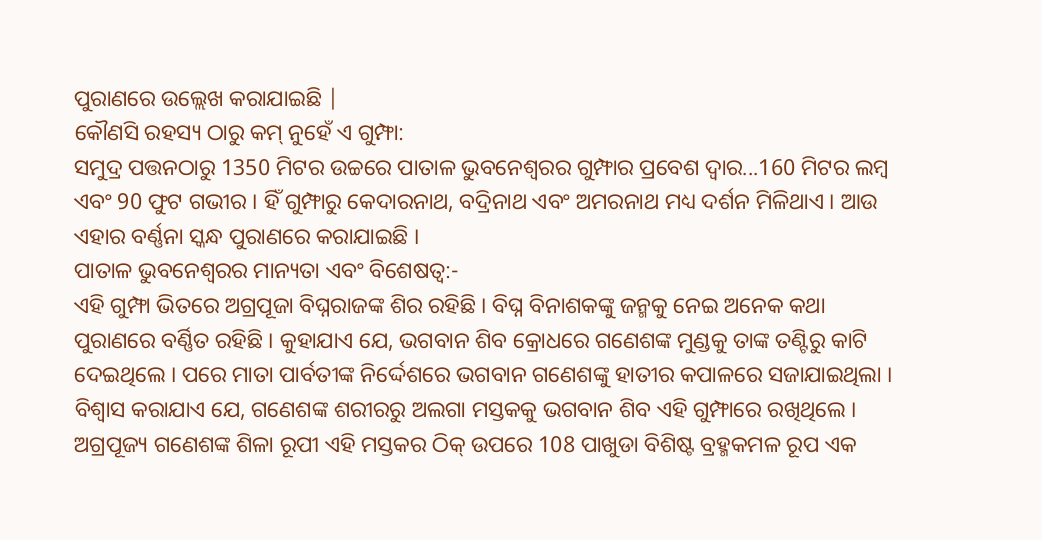ପୁରାଣରେ ଉଲ୍ଲେଖ କରାଯାଇଛି |
କୌଣସି ରହସ୍ୟ ଠାରୁ କମ୍ ନୁହେଁ ଏ ଗୁମ୍ଫା:
ସମୁଦ୍ର ପତ୍ତନଠାରୁ 1350 ମିଟର ଉଚ୍ଚରେ ପାତାଳ ଭୁବନେଶ୍ବରର ଗୁମ୍ଫାର ପ୍ରବେଶ ଦ୍ବାର...160 ମିଟର ଲମ୍ବ ଏବଂ 90 ଫୁଟ ଗଭୀର । ହିଁ ଗୁମ୍ଫାରୁ କେଦାରନାଥ, ବଦ୍ରିନାଥ ଏବଂ ଅମରନାଥ ମଧ୍ୟ ଦର୍ଶନ ମିଳିଥାଏ । ଆଉ ଏହାର ବର୍ଣ୍ଣନା ସ୍କନ୍ଧ ପୁରାଣରେ କରାଯାଇଛି ।
ପାତାଳ ଭୁବନେଶ୍ବରର ମାନ୍ୟତା ଏବଂ ବିଶେଷତ୍ବ:-
ଏହି ଗୁମ୍ଫା ଭିତରେ ଅଗ୍ରପୂଜା ବିଘ୍ନରାଜଙ୍କ ଶିର ରହିଛି । ବିଘ୍ନ ବିନାଶକଙ୍କୁ ଜନ୍ମକୁ ନେଇ ଅନେକ କଥା ପୁରାଣରେ ବର୍ଣ୍ଣିତ ରହିଛି । କୁହାଯାଏ ଯେ, ଭଗବାନ ଶିବ କ୍ରୋଧରେ ଗଣେଶଙ୍କ ମୁଣ୍ଡକୁ ତାଙ୍କ ତଣ୍ଟିରୁ କାଟି ଦେଇଥିଲେ । ପରେ ମାତା ପାର୍ବତୀଙ୍କ ନିର୍ଦ୍ଦେଶରେ ଭଗବାନ ଗଣେଶଙ୍କୁ ହାତୀର କପାଳରେ ସଜାଯାଇଥିଲା । ବିଶ୍ବାସ କରାଯାଏ ଯେ, ଗଣେଶଙ୍କ ଶରୀରରୁ ଅଲଗା ମସ୍ତକକୁ ଭଗବାନ ଶିବ ଏହି ଗୁମ୍ଫାରେ ରଖିଥିଲେ ।
ଅଗ୍ରପୂଜ୍ୟ ଗଣେଶଙ୍କ ଶିଳା ରୂପୀ ଏହି ମସ୍ତକର ଠିକ୍ ଉପରେ 108 ପାଖୁଡା ବିଶିଷ୍ଟ ବ୍ରହ୍ମକମଳ ରୂପ ଏକ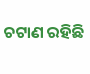ଚଟାଣ ରହିଛି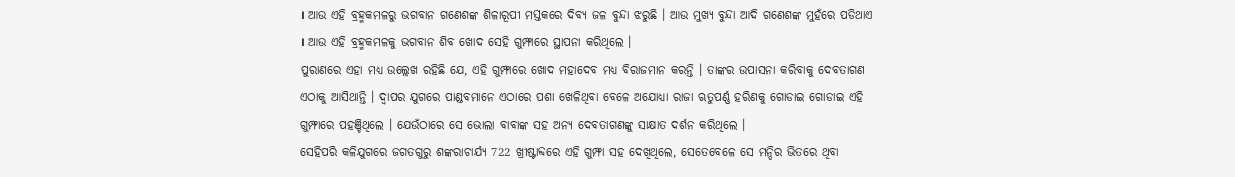। ଆଉ ଏହି ବ୍ରହ୍ମକମଳରୁ ଭଗବାନ ଗଣେଶଙ୍କ ଶିଳାରୂପୀ ମସ୍ତକରେ ଦିବ୍ୟ ଜଳ ବୁନ୍ଦା ଝରୁଛି । ଆଉ ମୁଖ୍ୟ ବୁନ୍ଦା ଆଦି ଗଣେଶଙ୍କ ମୁହଁରେ ପଡିଥାଏ । ଆଉ ଏହି ବ୍ରହ୍ମକମଳକୁ ଭଗବାନ ଶିବ ଖୋଦ ସେହି ଗୁମ୍ଫାରେ ସ୍ଥାପନା କରିଥିଲେ ।
ପୁରାଣରେ ଏହା ମଧ୍ୟ ଉଲ୍ଲେଖ ରହିଛି ଯେ, ଏହି ଗୁମ୍ଫାରେ ଖୋଦ ମହାଦେବ ମଧ୍ୟ ବିରାଜମାନ କରନ୍ତି । ତାଙ୍କର ଉପାସନା କରିବାକୁ ଦେବତାଗଣ ଏଠାକୁ ଆସିଥାନ୍ତି । ଦ୍ବାପର ଯୁଗରେ ପାଣ୍ଡବମାନେ ଏଠାରେ ପଶା ଖେଳିଥିବା ବେଳେ ଅଯୋଧ୍ୟା ରାଜା ଋତୁପର୍ଣ୍ଣ ହରିଣକୁ ଗୋଡାଇ ଗୋଡାଇ ଏହି ଗୁମ୍ଫାରେ ପହଞ୍ଚିଥିଲେ । ଯେଉଁଠାରେ ସେ ଭୋଲା ବାବାଙ୍କ ସହ ଅନ୍ୟ ଦେବତାଗଣଙ୍କୁ ସାକ୍ଷାତ ଦର୍ଶନ କରିଥିଲେ ।
ସେହିପରି କଳିଯୁଗରେ ଜଗତଗୁରୁ ଶଙ୍କରାଚାର୍ଯ୍ୟ 722 ଖ୍ରୀଷ୍ଟାବ୍ଦରେ ଏହି ଗୁମ୍ଫା ସହ ଦେଖିଥିଲେ, ସେତେବେଳେ ସେ ମନ୍ଦିର ଭିତରେ ଥିବା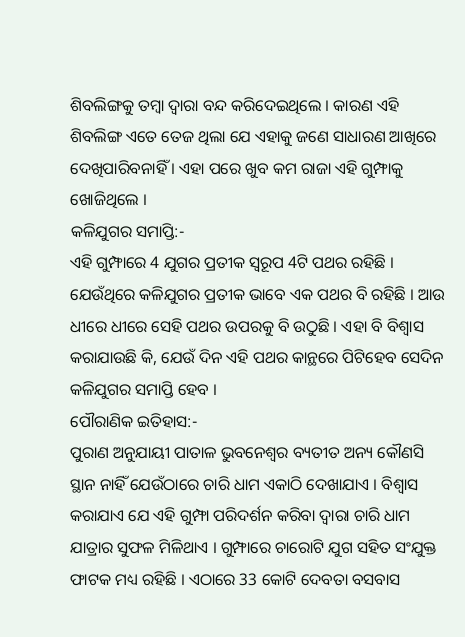ଶିବଲିଙ୍ଗକୁ ତମ୍ବା ଦ୍ବାରା ବନ୍ଦ କରିଦେଇଥିଲେ । କାରଣ ଏହି ଶିବଲିଙ୍ଗ ଏତେ ତେଜ ଥିଲା ଯେ ଏହାକୁ ଜଣେ ସାଧାରଣ ଆଖିରେ ଦେଖିପାରିବନାହିଁ । ଏହା ପରେ ଖୁବ କମ ରାଜା ଏହି ଗୁମ୍ଫାକୁ ଖୋଜିଥିଲେ ।
କଳିଯୁଗର ସମାପ୍ତି:-
ଏହି ଗୁମ୍ଫାରେ 4 ଯୁଗର ପ୍ରତୀକ ସ୍ବରୂପ 4ଟି ପଥର ରହିଛି । ଯେଉଁଥିରେ କଳିଯୁଗର ପ୍ରତୀକ ଭାବେ ଏକ ପଥର ବି ରହିଛି । ଆଉ ଧୀରେ ଧୀରେ ସେହି ପଥର ଉପରକୁ ବି ଉଠୁଛି । ଏହା ବି ବିଶ୍ବାସ କରାଯାଉଛି କି, ଯେଉଁ ଦିନ ଏହି ପଥର କାନ୍ଥରେ ପିଟିହେବ ସେଦିନ କଳିଯୁଗର ସମାପ୍ତି ହେବ ।
ପୌରାଣିକ ଇତିହାସ:-
ପୁରାଣ ଅନୁଯାୟୀ ପାତାଳ ଭୁବନେଶ୍ବର ବ୍ୟତୀତ ଅନ୍ୟ କୌଣସି ସ୍ଥାନ ନାହିଁ ଯେଉଁଠାରେ ଚାରି ଧାମ ଏକାଠି ଦେଖାଯାଏ । ବିଶ୍ବାସ କରାଯାଏ ଯେ ଏହି ଗୁମ୍ଫା ପରିଦର୍ଶନ କରିବା ଦ୍ବାରା ଚାରି ଧାମ ଯାତ୍ରାର ସୁଫଳ ମିଳିଥାଏ । ଗୁମ୍ଫାରେ ଚାରୋଟି ଯୁଗ ସହିତ ସଂଯୁକ୍ତ ଫାଟକ ମଧ୍ୟ ରହିଛି । ଏଠାରେ 33 କୋଟି ଦେବତା ବସବାସ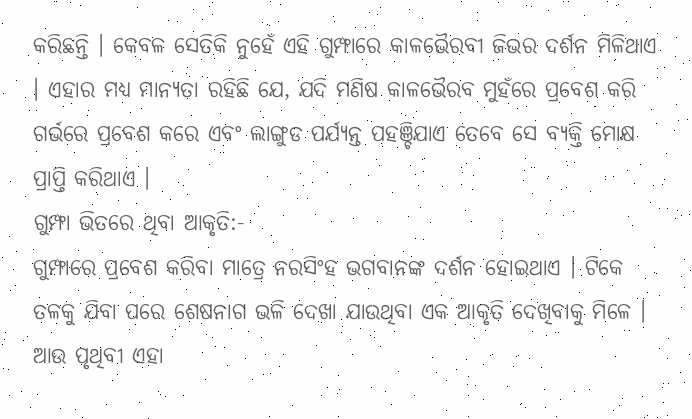କରିଛନ୍ତି । କେବଳ ସେତିକି ନୁହେଁ ଏହି ଗୁମ୍ଫାରେ କାଳଭୈରବୀ ଜିଭର ଦର୍ଶନ ମିଳିଥାଏ । ଏହାର ମଧ୍ୟ ମାନ୍ୟତା ରହିଛି ଯେ, ଯଦି ମଣିଷ କାଳଭୈରବ ମୁହଁରେ ପ୍ରବେଶ କରି ଗର୍ଭରେ ପ୍ରବେଶ କରେ ଏବଂ ଲାଙ୍ଗୁଡ ପର୍ଯ୍ୟନ୍ତ ପହଞ୍ଚିଯାଏ ତେବେ ସେ ବ୍ୟକ୍ତି ମୋକ୍ଷ ପ୍ରାପ୍ତି କରିଥାଏ ।
ଗୁମ୍ଫା ଭିତରେ ଥିବା ଆକୃତି:-
ଗୁମ୍ଫାରେ ପ୍ରବେଶ କରିବା ମାତ୍ରେ ନରସିଂହ ଭଗବାନଙ୍କ ଦର୍ଶନ ହୋଇଥାଏ । ଟିକେ ତଳକୁ ଯିବା ପରେ ଶେଷନାଗ ଭଳି ଦେଖା ଯାଉଥିବା ଏକ ଆକୃତି ଦେଖିବାକୁ ମିଳେ । ଆଉ ପୃଥିବୀ ଏହା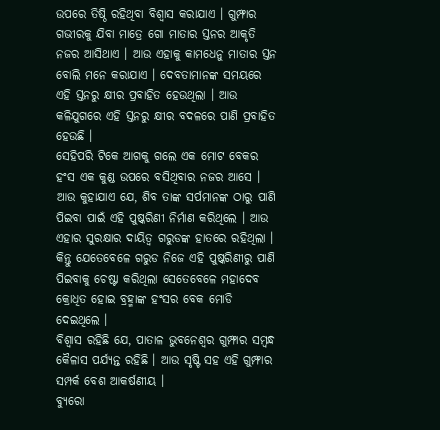ଉପରେ ତିଷ୍ଠି ରହିଥିବା ବିଶ୍ବାସ କରାଯାଏ । ଗୁମ୍ଫାର ଗଭୀରକୁ ଯିବା ମାତ୍ରେ ଗୋ ମାତାର ସ୍ତନର ଆକୃତି ନଜର ଆସିଥାଏ । ଆଉ ଏହାକୁ କାମଧେନୁ ମାତାର ସ୍ତନ ବୋଲି ମନେ କରାଯାଏ । ଦେବତାମାନଙ୍କ ସମୟରେ ଏହି ସ୍ତନରୁ କ୍ଷୀର ପ୍ରବାହିତ ହେଉଥିଲା । ଆଉ କଳିଯୁଗରେ ଏହି ସ୍ତନରୁ କ୍ଷୀର ବଦଳରେ ପାଣି ପ୍ରବାହିତ ହେଉଛି ।
ସେହିପରି ଟିକେ ଆଗକୁ ଗଲେ ଏକ ମୋଟ ବେକର ହଂସ ଏକ କୁଣ୍ଡ ଉପରେ ବସିଥିବାର ନଜର ଆସେ । ଆଉ କୁହାଯାଏ ଯେ, ଶିବ ତାଙ୍କ ସର୍ପମାନଙ୍କ ଠାରୁ ପାଣି ପିଇବା ପାଇଁ ଏହି ପୁଷ୍କରିଣୀ ନିର୍ମାଣ କରିଥିଲେ । ଆଉ ଏହାର ସୁରକ୍ଷାର ଦାୟିତ୍ବ ଗରୁଡଙ୍କ ହାତରେ ରହିଥିଲା । କିନ୍ତୁ ଯେତେବେଳେ ଗରୁଡ ନିଜେ ଏହି ପୁଷ୍କରିଣୀରୁ ପାଣି ପିଇବାକୁ ଚେଷ୍ଟା କରିଥିଲା ସେତେବେଳେ ମହାଦେବ କ୍ରୋଧିତ ହୋଇ ବ୍ରହ୍ମାଙ୍କ ହଂସର ବେକ ମୋଡି ଦେଇଥିଲେ ।
ବିଶ୍ବାସ ରହିଛି ଯେ, ପାତାଳ ଭୁବନେଶ୍ବର ଗୁମ୍ଫାର ସମ୍ବନ୍ଧ କୈଳାସ ପର୍ଯ୍ୟନ୍ତ ରହିଛି । ଆଉ ସୃଷ୍ଟି ସହ ଏହି ଗୁମ୍ଫାର ସମ୍ପର୍କ ବେଶ ଆକର୍ଷଣୀୟ ।
ବ୍ୟୁରୋ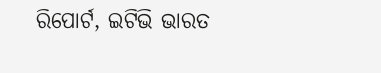ରିପୋର୍ଟ, ଇଟିଭି ଭାରତ